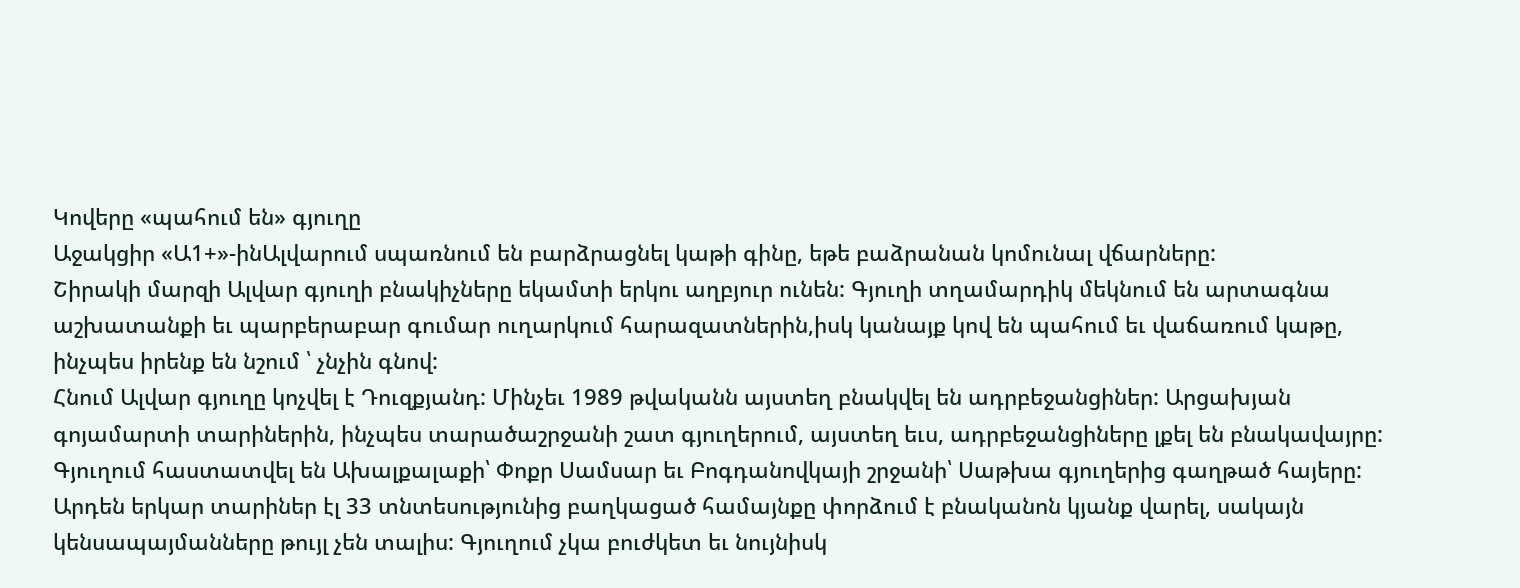Կովերը «պահում են» գյուղը
Աջակցիր «Ա1+»-ինԱլվարում սպառնում են բարձրացնել կաթի գինը, եթե բաձրանան կոմունալ վճարները:
Շիրակի մարզի Ալվար գյուղի բնակիչները եկամտի երկու աղբյուր ունեն: Գյուղի տղամարդիկ մեկնում են արտագնա աշխատանքի եւ պարբերաբար գումար ուղարկում հարազատներին,իսկ կանայք կով են պահում եւ վաճառում կաթը, ինչպես իրենք են նշում ՝ չնչին գնով:
Հնում Ալվար գյուղը կոչվել է Դուզքյանդ: Մինչեւ 1989 թվականն այստեղ բնակվել են ադրբեջանցիներ: Արցախյան գոյամարտի տարիներին, ինչպես տարածաշրջանի շատ գյուղերում, այստեղ եւս, ադրբեջանցիները լքել են բնակավայրը: Գյուղում հաստատվել են Ախալքալաքի՝ Փոքր Սամսար եւ Բոգդանովկայի շրջանի՝ Սաթխա գյուղերից գաղթած հայերը: Արդեն երկար տարիներ էլ 33 տնտեսությունից բաղկացած համայնքը փորձում է բնականոն կյանք վարել, սակայն կենսապայմանները թույլ չեն տալիս: Գյուղում չկա բուժկետ եւ նույնիսկ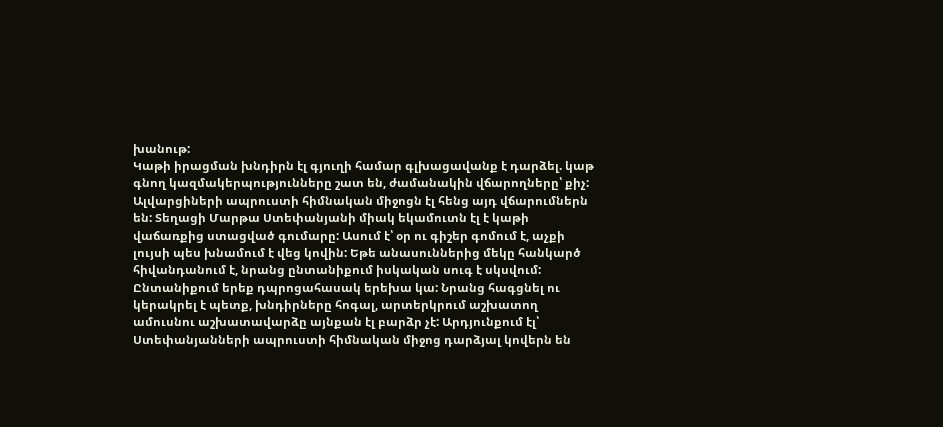խանութ:
Կաթի իրացման խնդիրն էլ գյուղի համար գլխացավանք է դարձել. կաթ գնող կազմակերպությունները շատ են, ժամանակին վճարողները՝ քիչ: Ալվարցիների ապրուստի հիմնական միջոցն էլ հենց այդ վճարումներն են: Տեղացի Մարթա Ստեփանյանի միակ եկամուտն էլ է կաթի վաճառքից ստացված գումարը: Ասում է՝ օր ու գիշեր գոմում է, աչքի լույսի պես խնամում է վեց կովին: Եթե անասուններից մեկը հանկարծ հիվանդանում է, նրանց ընտանիքում իսկական սուգ է սկսվում: Ընտանիքում երեք դպրոցահասակ երեխա կա: Նրանց հագցնել ու կերակրել է պետք, խնդիրները հոգալ, արտերկրում աշխատող ամուսնու աշխատավարձը այնքան էլ բարձր չէ: Արդյունքում էլ՝ Ստեփանյանների ապրուստի հիմնական միջոց դարձյալ կովերն են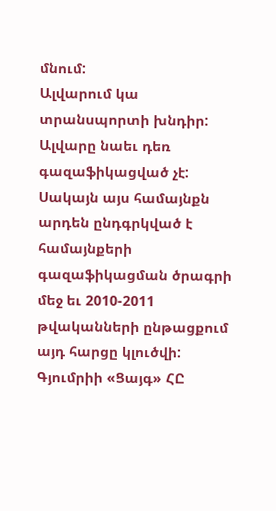մնում:
Ալվարում կա տրանսպորտի խնդիր: Ալվարը նաեւ դեռ գազաֆիկացված չէ: Սակայն այս համայնքն արդեն ընդգրկված է համայնքերի գազաֆիկացման ծրագրի մեջ եւ 2010-2011 թվականների ընթացքում այդ հարցը կլուծվի:
Գյումրիի «Ցայգ» ՀԸ